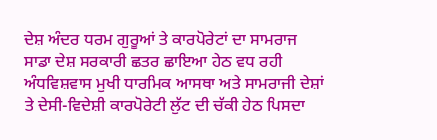ਦੇਸ਼ ਅੰਦਰ ਧਰਮ ਗੁਰੂਆਂ ਤੇ ਕਾਰਪੋਰੇਟਾਂ ਦਾ ਸਾਮਰਾਜ
ਸਾਡਾ ਦੇਸ਼ ਸਰਕਾਰੀ ਛਤਰ ਛਾਇਆ ਹੇਠ ਵਧ ਰਹੀ ਅੰਧਵਿਸ਼ਵਾਸ ਮੁਖੀ ਧਾਰਮਿਕ ਆਸਥਾ ਅਤੇ ਸਾਮਰਾਜੀ ਦੇਸ਼ਾਂ ਤੇ ਦੇਸੀ-ਵਿਦੇਸ਼ੀ ਕਾਰਪੋਰੇਟੀ ਲੁੱਟ ਦੀ ਚੱਕੀ ਹੇਠ ਪਿਸਦਾ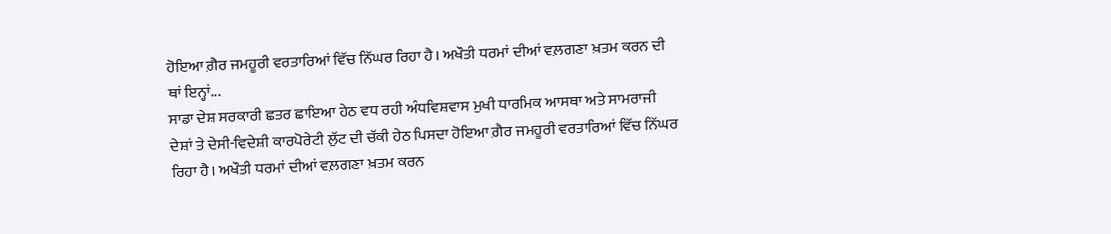ਹੋਇਆ ਗ਼ੈਰ ਜਮਹੂਰੀ ਵਰਤਾਰਿਆਂ ਵਿੱਚ ਨਿੱਘਰ ਰਿਹਾ ਹੈ। ਅਖੌਤੀ ਧਰਮਾਂ ਦੀਆਂ ਵਲ਼ਗਣਾ ਖ਼ਤਮ ਕਰਨ ਦੀ ਥਾਂ ਇਨ੍ਹਾਂ...
ਸਾਡਾ ਦੇਸ਼ ਸਰਕਾਰੀ ਛਤਰ ਛਾਇਆ ਹੇਠ ਵਧ ਰਹੀ ਅੰਧਵਿਸ਼ਵਾਸ ਮੁਖੀ ਧਾਰਮਿਕ ਆਸਥਾ ਅਤੇ ਸਾਮਰਾਜੀ ਦੇਸ਼ਾਂ ਤੇ ਦੇਸੀ-ਵਿਦੇਸ਼ੀ ਕਾਰਪੋਰੇਟੀ ਲੁੱਟ ਦੀ ਚੱਕੀ ਹੇਠ ਪਿਸਦਾ ਹੋਇਆ ਗ਼ੈਰ ਜਮਹੂਰੀ ਵਰਤਾਰਿਆਂ ਵਿੱਚ ਨਿੱਘਰ ਰਿਹਾ ਹੈ। ਅਖੌਤੀ ਧਰਮਾਂ ਦੀਆਂ ਵਲ਼ਗਣਾ ਖ਼ਤਮ ਕਰਨ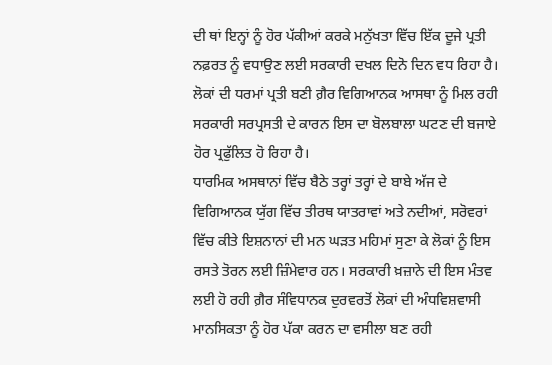ਦੀ ਥਾਂ ਇਨ੍ਹਾਂ ਨੂੰ ਹੋਰ ਪੱਕੀਆਂ ਕਰਕੇ ਮਨੁੱਖਤਾ ਵਿੱਚ ਇੱਕ ਦੂਜੇ ਪ੍ਰਤੀ ਨਫ਼ਰਤ ਨੂੰ ਵਧਾਉਣ ਲਈ ਸਰਕਾਰੀ ਦਖਲ ਦਿਨੋ ਦਿਨ ਵਧ ਰਿਹਾ ਹੈ। ਲੋਕਾਂ ਦੀ ਧਰਮਾਂ ਪ੍ਰਤੀ ਬਣੀ ਗ਼ੈਰ ਵਿਗਿਆਨਕ ਆਸਥਾ ਨੂੰ ਮਿਲ ਰਹੀ ਸਰਕਾਰੀ ਸਰਪ੍ਰਸਤੀ ਦੇ ਕਾਰਨ ਇਸ ਦਾ ਬੋਲਬਾਲਾ ਘਟਣ ਦੀ ਬਜਾਏ ਹੋਰ ਪ੍ਰਫੁੱਲਿਤ ਹੋ ਰਿਹਾ ਹੈ।
ਧਾਰਮਿਕ ਅਸਥਾਨਾਂ ਵਿੱਚ ਬੈਠੇ ਤਰ੍ਹਾਂ ਤਰ੍ਹਾਂ ਦੇ ਬਾਬੇ ਅੱਜ ਦੇ ਵਿਗਿਆਨਕ ਯੁੱਗ ਵਿੱਚ ਤੀਰਥ ਯਾਤਰਾਵਾਂ ਅਤੇ ਨਦੀਆਂ, ਸਰੋਵਰਾਂ ਵਿੱਚ ਕੀਤੇ ਇਸ਼ਨਾਨਾਂ ਦੀ ਮਨ ਘੜਤ ਮਹਿਮਾਂ ਸੁਣਾ ਕੇ ਲੋਕਾਂ ਨੂੰ ਇਸ ਰਸਤੇ ਤੋਰਨ ਲਈ ਜ਼ਿੰਮੇਵਾਰ ਹਨ। ਸਰਕਾਰੀ ਖ਼ਜ਼ਾਨੇ ਦੀ ਇਸ ਮੰਤਵ ਲਈ ਹੋ ਰਹੀ ਗ਼ੈਰ ਸੰਵਿਧਾਨਕ ਦੁਰਵਰਤੋਂ ਲੋਕਾਂ ਦੀ ਅੰਧਵਿਸ਼ਵਾਸੀ ਮਾਨਸਿਕਤਾ ਨੂੰ ਹੋਰ ਪੱਕਾ ਕਰਨ ਦਾ ਵਸੀਲਾ ਬਣ ਰਹੀ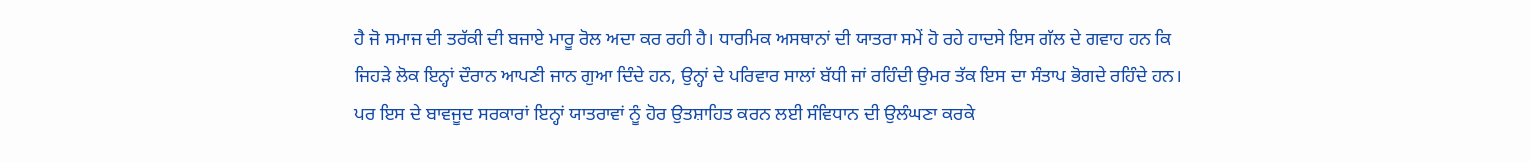ਹੈ ਜੋ ਸਮਾਜ ਦੀ ਤਰੱਕੀ ਦੀ ਬਜਾਏ ਮਾਰੂ ਰੋਲ ਅਦਾ ਕਰ ਰਹੀ ਹੈ। ਧਾਰਮਿਕ ਅਸਥਾਨਾਂ ਦੀ ਯਾਤਰਾ ਸਮੇਂ ਹੋ ਰਹੇ ਹਾਦਸੇ ਇਸ ਗੱਲ ਦੇ ਗਵਾਹ ਹਨ ਕਿ ਜਿਹੜੇ ਲੋਕ ਇਨ੍ਹਾਂ ਦੌਰਾਨ ਆਪਣੀ ਜਾਨ ਗੁਆ ਦਿੰਦੇ ਹਨ, ਉਨ੍ਹਾਂ ਦੇ ਪਰਿਵਾਰ ਸਾਲਾਂ ਬੱਧੀ ਜਾਂ ਰਹਿੰਦੀ ਉਮਰ ਤੱਕ ਇਸ ਦਾ ਸੰਤਾਪ ਭੋਗਦੇ ਰਹਿੰਦੇ ਹਨ। ਪਰ ਇਸ ਦੇ ਬਾਵਜੂਦ ਸਰਕਾਰਾਂ ਇਨ੍ਹਾਂ ਯਾਤਰਾਵਾਂ ਨੂੰ ਹੋਰ ਉਤਸ਼ਾਹਿਤ ਕਰਨ ਲਈ ਸੰਵਿਧਾਨ ਦੀ ਉਲੰਘਣਾ ਕਰਕੇ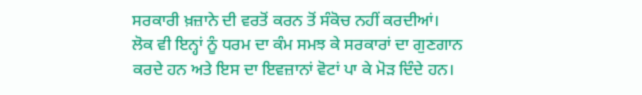ਸਰਕਾਰੀ ਖ਼ਜ਼ਾਨੇ ਦੀ ਵਰਤੋਂ ਕਰਨ ਤੋਂ ਸੰਕੋਚ ਨਹੀਂ ਕਰਦੀਆਂ।
ਲੋਕ ਵੀ ਇਨ੍ਹਾਂ ਨੂੰ ਧਰਮ ਦਾ ਕੰਮ ਸਮਝ ਕੇ ਸਰਕਾਰਾਂ ਦਾ ਗੁਣਗਾਨ ਕਰਦੇ ਹਨ ਅਤੇ ਇਸ ਦਾ ਇਵਜ਼ਾਨਾਂ ਵੋਟਾਂ ਪਾ ਕੇ ਮੋੜ ਦਿੰਦੇ ਹਨ।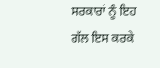ਸਰਕਾਰਾਂ ਨੂੰ ਇਹ ਗੱਲ ਇਸ ਕਰਕੇ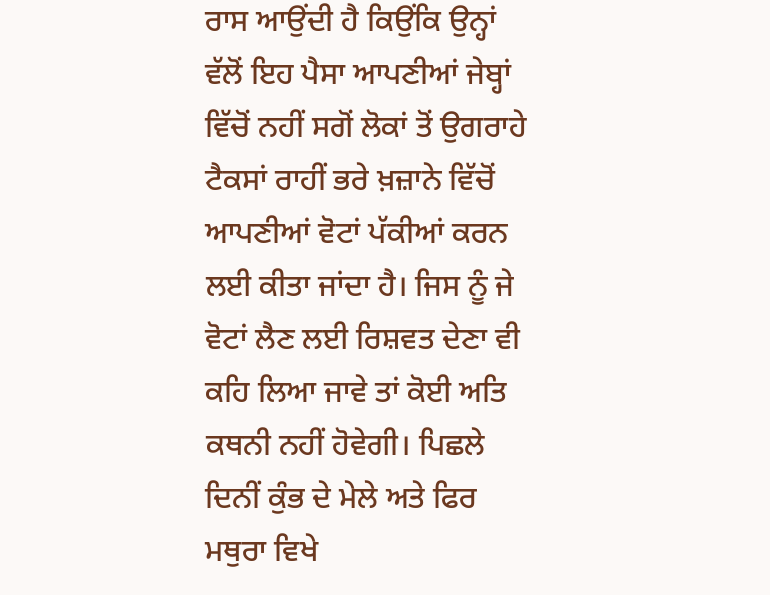ਰਾਸ ਆਉਂਦੀ ਹੈ ਕਿਉਂਕਿ ਉਨ੍ਹਾਂ ਵੱਲੋਂ ਇਹ ਪੈਸਾ ਆਪਣੀਆਂ ਜੇਬ੍ਹਾਂ ਵਿੱਚੋਂ ਨਹੀਂ ਸਗੋਂ ਲੋਕਾਂ ਤੋਂ ਉਗਰਾਹੇ ਟੈਕਸਾਂ ਰਾਹੀਂ ਭਰੇ ਖ਼ਜ਼ਾਨੇ ਵਿੱਚੋਂ ਆਪਣੀਆਂ ਵੋਟਾਂ ਪੱਕੀਆਂ ਕਰਨ ਲਈ ਕੀਤਾ ਜਾਂਦਾ ਹੈ। ਜਿਸ ਨੂੰ ਜੇ ਵੋਟਾਂ ਲੈਣ ਲਈ ਰਿਸ਼ਵਤ ਦੇਣਾ ਵੀ ਕਹਿ ਲਿਆ ਜਾਵੇ ਤਾਂ ਕੋਈ ਅਤਿ ਕਥਨੀ ਨਹੀਂ ਹੋਵੇਗੀ। ਪਿਛਲੇ ਦਿਨੀਂ ਕੁੰਭ ਦੇ ਮੇਲੇ ਅਤੇ ਫਿਰ ਮਥੁਰਾ ਵਿਖੇ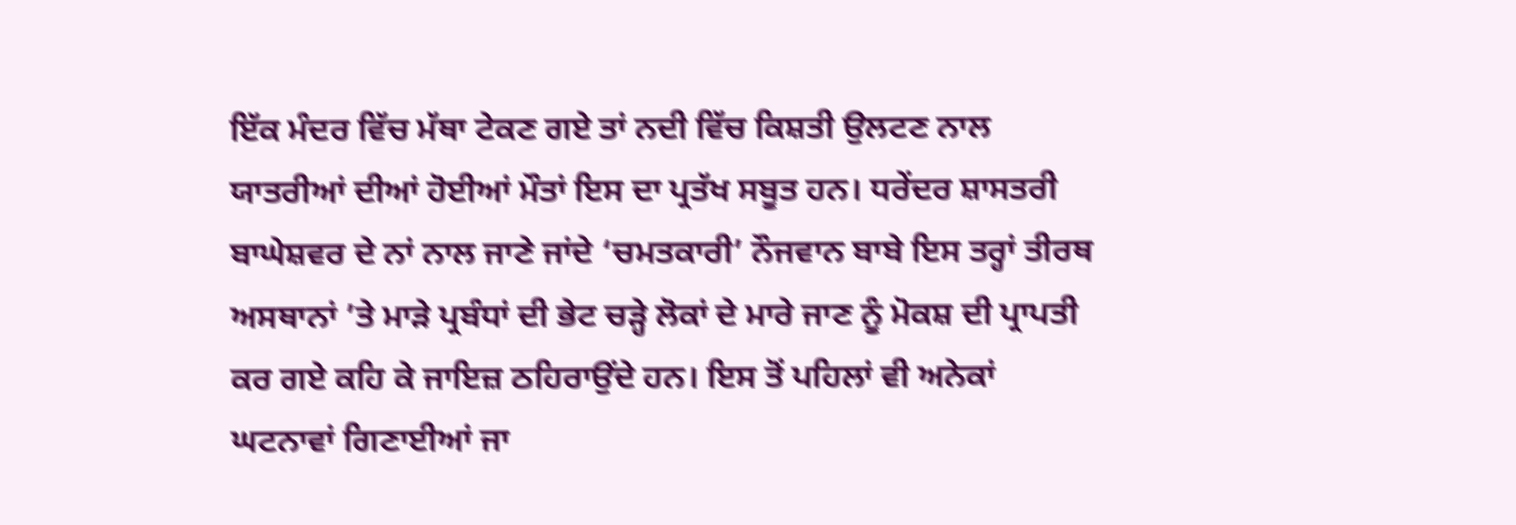ਇੱਕ ਮੰਦਰ ਵਿੱਚ ਮੱਥਾ ਟੇਕਣ ਗਏ ਤਾਂ ਨਦੀ ਵਿੱਚ ਕਿਸ਼ਤੀ ਉਲਟਣ ਨਾਲ ਯਾਤਰੀਆਂ ਦੀਆਂ ਹੋਈਆਂ ਮੌਤਾਂ ਇਸ ਦਾ ਪ੍ਰਤੱਖ ਸਬੂਤ ਹਨ। ਧਰੇਂਦਰ ਸ਼ਾਸਤਰੀ ਬਾਘੇਸ਼ਵਰ ਦੇ ਨਾਂ ਨਾਲ ਜਾਣੇ ਜਾਂਦੇ ‘ਚਮਤਕਾਰੀ’ ਨੌਜਵਾਨ ਬਾਬੇ ਇਸ ਤਰ੍ਹਾਂ ਤੀਰਥ ਅਸਥਾਨਾਂ ’ਤੇ ਮਾੜੇ ਪ੍ਰਬੰਧਾਂ ਦੀ ਭੇਟ ਚੜ੍ਹੇ ਲੋਕਾਂ ਦੇ ਮਾਰੇ ਜਾਣ ਨੂੰ ਮੋਕਸ਼ ਦੀ ਪ੍ਰਾਪਤੀ ਕਰ ਗਏ ਕਹਿ ਕੇ ਜਾਇਜ਼ ਠਹਿਰਾਉਂਦੇ ਹਨ। ਇਸ ਤੋਂ ਪਹਿਲਾਂ ਵੀ ਅਨੇਕਾਂ ਘਟਨਾਵਾਂ ਗਿਣਾਈਆਂ ਜਾ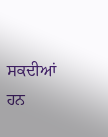ਸਕਦੀਆਂ ਹਨ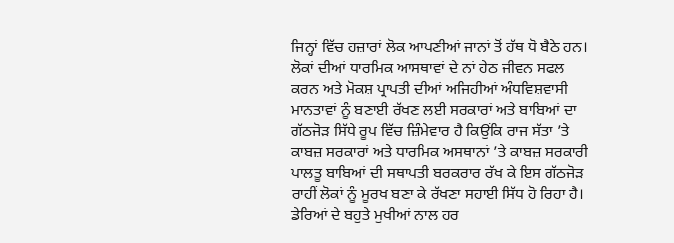ਜਿਨ੍ਹਾਂ ਵਿੱਚ ਹਜ਼ਾਰਾਂ ਲੋਕ ਆਪਣੀਆਂ ਜਾਨਾਂ ਤੋਂ ਹੱਥ ਧੋ ਬੈਠੇ ਹਨ।
ਲੋਕਾਂ ਦੀਆਂ ਧਾਰਮਿਕ ਆਸਥਾਵਾਂ ਦੇ ਨਾਂ ਹੇਠ ਜੀਵਨ ਸਫਲ ਕਰਨ ਅਤੇ ਮੋਕਸ਼ ਪ੍ਰਾਪਤੀ ਦੀਆਂ ਅਜਿਹੀਆਂ ਅੰਧਵਿਸ਼ਵਾਸੀ ਮਾਨਤਾਵਾਂ ਨੂੰ ਬਣਾਈ ਰੱਖਣ ਲਈ ਸਰਕਾਰਾਂ ਅਤੇ ਬਾਬਿਆਂ ਦਾ ਗੱਠਜੋੜ ਸਿੱਧੇ ਰੂਪ ਵਿੱਚ ਜ਼ਿੰਮੇਵਾਰ ਹੈ ਕਿਉਂਕਿ ਰਾਜ ਸੱਤਾ ’ਤੇ ਕਾਬਜ਼ ਸਰਕਾਰਾਂ ਅਤੇ ਧਾਰਮਿਕ ਅਸਥਾਨਾਂ ’ਤੇ ਕਾਬਜ਼ ਸਰਕਾਰੀ ਪਾਲਤੂ ਬਾਬਿਆਂ ਦੀ ਸਥਾਪਤੀ ਬਰਕਰਾਰ ਰੱਖ ਕੇ ਇਸ ਗੱਠਜੋੜ ਰਾਹੀਂ ਲੋਕਾਂ ਨੂੰ ਮੂਰਖ ਬਣਾ ਕੇ ਰੱਖਣਾ ਸਹਾਈ ਸਿੱਧ ਹੋ ਰਿਹਾ ਹੈ। ਡੇਰਿਆਂ ਦੇ ਬਹੁਤੇ ਮੁਖੀਆਂ ਨਾਲ ਹਰ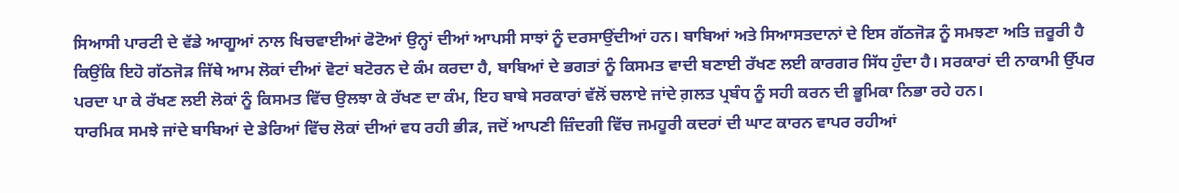ਸਿਆਸੀ ਪਾਰਟੀ ਦੇ ਵੱਡੇ ਆਗੂਆਂ ਨਾਲ ਖਿਚਵਾਈਆਂ ਫੋਟੋਆਂ ਉਨ੍ਹਾਂ ਦੀਆਂ ਆਪਸੀ ਸਾਝਾਂ ਨੂੰ ਦਰਸਾਉਂਦੀਆਂ ਹਨ। ਬਾਬਿਆਂ ਅਤੇ ਸਿਆਸਤਦਾਨਾਂ ਦੇ ਇਸ ਗੱਠਜੋੜ ਨੂੰ ਸਮਝਣਾ ਅਤਿ ਜ਼ਰੂਰੀ ਹੈ ਕਿਉਂਕਿ ਇਹੋ ਗੱਠਜੋੜ ਜਿੱਥੇ ਆਮ ਲੋਕਾਂ ਦੀਆਂ ਵੋਟਾਂ ਬਟੋਰਨ ਦੇ ਕੰਮ ਕਰਦਾ ਹੈ, ਬਾਬਿਆਂ ਦੇ ਭਗਤਾਂ ਨੂੰ ਕਿਸਮਤ ਵਾਦੀ ਬਣਾਈ ਰੱਖਣ ਲਈ ਕਾਰਗਰ ਸਿੱਧ ਹੁੰਦਾ ਹੈ। ਸਰਕਾਰਾਂ ਦੀ ਨਾਕਾਮੀ ਉੱਪਰ ਪਰਦਾ ਪਾ ਕੇ ਰੱਖਣ ਲਈ ਲੋਕਾਂ ਨੂੰ ਕਿਸਮਤ ਵਿੱਚ ਉਲਝਾ ਕੇ ਰੱਖਣ ਦਾ ਕੰਮ, ਇਹ ਬਾਬੇ ਸਰਕਾਰਾਂ ਵੱਲੋਂ ਚਲਾਏ ਜਾਂਦੇ ਗ਼ਲਤ ਪ੍ਰਬੰਧ ਨੂੰ ਸਹੀ ਕਰਨ ਦੀ ਭੂਮਿਕਾ ਨਿਭਾ ਰਹੇ ਹਨ।
ਧਾਰਮਿਕ ਸਮਝੇ ਜਾਂਦੇ ਬਾਬਿਆਂ ਦੇ ਡੇਰਿਆਂ ਵਿੱਚ ਲੋਕਾਂ ਦੀਆਂ ਵਧ ਰਹੀ ਭੀੜ, ਜਦੋਂ ਆਪਣੀ ਜ਼ਿੰਦਗੀ ਵਿੱਚ ਜਮਹੂਰੀ ਕਦਰਾਂ ਦੀ ਘਾਟ ਕਾਰਨ ਵਾਪਰ ਰਹੀਆਂ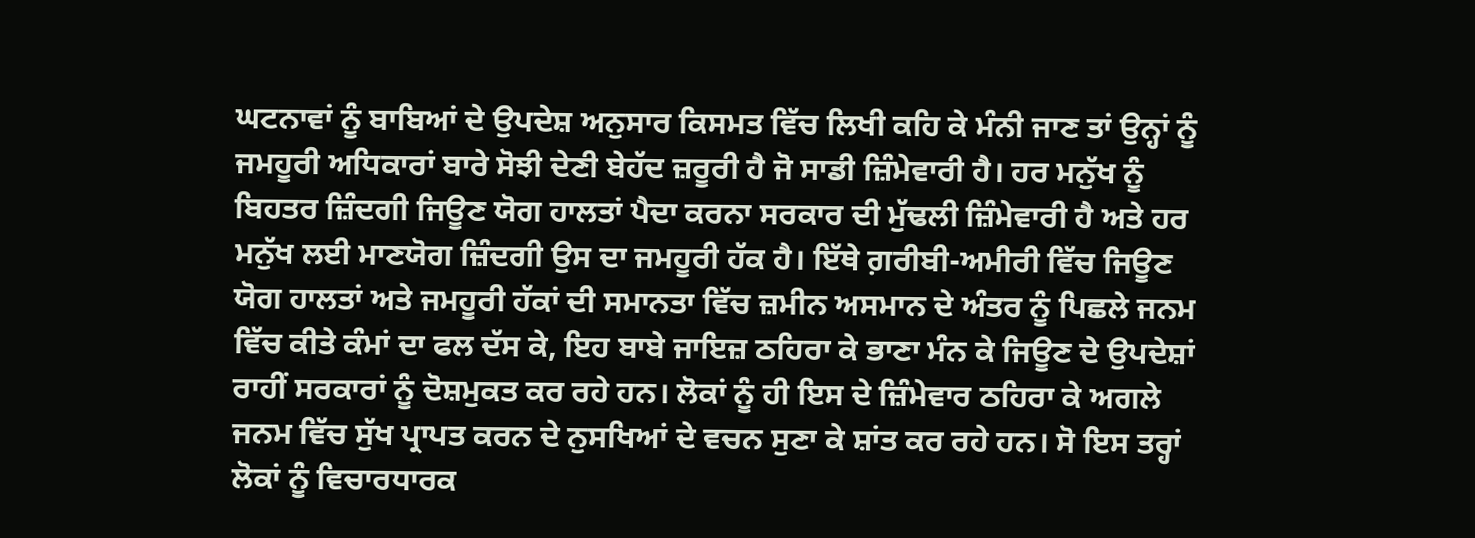ਘਟਨਾਵਾਂ ਨੂੰ ਬਾਬਿਆਂ ਦੇ ਉਪਦੇਸ਼ ਅਨੁਸਾਰ ਕਿਸਮਤ ਵਿੱਚ ਲਿਖੀ ਕਹਿ ਕੇ ਮੰਨੀ ਜਾਣ ਤਾਂ ਉਨ੍ਹਾਂ ਨੂੰ ਜਮਹੂਰੀ ਅਧਿਕਾਰਾਂ ਬਾਰੇ ਸੋਝੀ ਦੇਣੀ ਬੇਹੱਦ ਜ਼ਰੂਰੀ ਹੈ ਜੋ ਸਾਡੀ ਜ਼ਿੰਮੇਵਾਰੀ ਹੈ। ਹਰ ਮਨੁੱਖ ਨੂੰ ਬਿਹਤਰ ਜ਼ਿੰਦਗੀ ਜਿਊਣ ਯੋਗ ਹਾਲਤਾਂ ਪੈਦਾ ਕਰਨਾ ਸਰਕਾਰ ਦੀ ਮੁੱਢਲੀ ਜ਼ਿੰਮੇਵਾਰੀ ਹੈ ਅਤੇ ਹਰ ਮਨੁੱਖ ਲਈ ਮਾਣਯੋਗ ਜ਼ਿੰਦਗੀ ਉਸ ਦਾ ਜਮਹੂਰੀ ਹੱਕ ਹੈ। ਇੱਥੇ ਗ਼ਰੀਬੀ-ਅਮੀਰੀ ਵਿੱਚ ਜਿਊਣ ਯੋਗ ਹਾਲਤਾਂ ਅਤੇ ਜਮਹੂਰੀ ਹੱਕਾਂ ਦੀ ਸਮਾਨਤਾ ਵਿੱਚ ਜ਼ਮੀਨ ਅਸਮਾਨ ਦੇ ਅੰਤਰ ਨੂੰ ਪਿਛਲੇ ਜਨਮ ਵਿੱਚ ਕੀਤੇ ਕੰਮਾਂ ਦਾ ਫਲ ਦੱਸ ਕੇ, ਇਹ ਬਾਬੇ ਜਾਇਜ਼ ਠਹਿਰਾ ਕੇ ਭਾਣਾ ਮੰਨ ਕੇ ਜਿਊਣ ਦੇ ਉਪਦੇਸ਼ਾਂ ਰਾਹੀਂ ਸਰਕਾਰਾਂ ਨੂੰ ਦੋਸ਼ਮੁਕਤ ਕਰ ਰਹੇ ਹਨ। ਲੋਕਾਂ ਨੂੰ ਹੀ ਇਸ ਦੇ ਜ਼ਿੰਮੇਵਾਰ ਠਹਿਰਾ ਕੇ ਅਗਲੇ ਜਨਮ ਵਿੱਚ ਸੁੱਖ ਪ੍ਰਾਪਤ ਕਰਨ ਦੇ ਨੁਸਖਿਆਂ ਦੇ ਵਚਨ ਸੁਣਾ ਕੇ ਸ਼ਾਂਤ ਕਰ ਰਹੇ ਹਨ। ਸੋ ਇਸ ਤਰ੍ਹਾਂ ਲੋਕਾਂ ਨੂੰ ਵਿਚਾਰਧਾਰਕ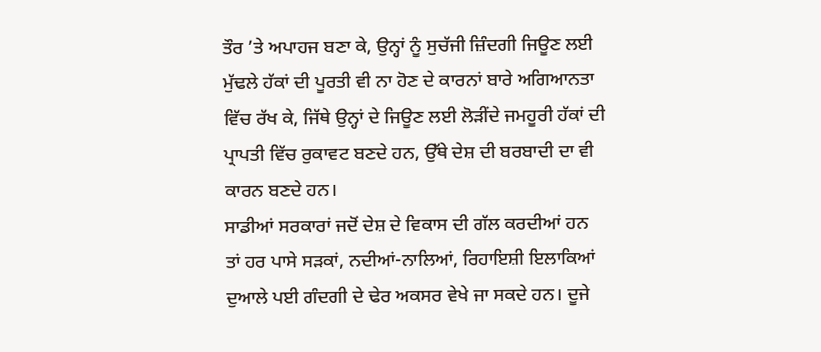ਤੌਰ ’ਤੇ ਅਪਾਹਜ ਬਣਾ ਕੇ, ਉਨ੍ਹਾਂ ਨੂੰ ਸੁਚੱਜੀ ਜ਼ਿੰਦਗੀ ਜਿਊਣ ਲਈ ਮੁੱਢਲੇ ਹੱਕਾਂ ਦੀ ਪੂਰਤੀ ਵੀ ਨਾ ਹੋਣ ਦੇ ਕਾਰਨਾਂ ਬਾਰੇ ਅਗਿਆਨਤਾ ਵਿੱਚ ਰੱਖ ਕੇ, ਜਿੱਥੇ ਉਨ੍ਹਾਂ ਦੇ ਜਿਊਣ ਲਈ ਲੋੜੀਂਦੇ ਜਮਹੂਰੀ ਹੱਕਾਂ ਦੀ ਪ੍ਰਾਪਤੀ ਵਿੱਚ ਰੁਕਾਵਟ ਬਣਦੇ ਹਨ, ਉੱਥੇ ਦੇਸ਼ ਦੀ ਬਰਬਾਦੀ ਦਾ ਵੀ ਕਾਰਨ ਬਣਦੇ ਹਨ।
ਸਾਡੀਆਂ ਸਰਕਾਰਾਂ ਜਦੋਂ ਦੇਸ਼ ਦੇ ਵਿਕਾਸ ਦੀ ਗੱਲ ਕਰਦੀਆਂ ਹਨ ਤਾਂ ਹਰ ਪਾਸੇ ਸੜਕਾਂ, ਨਦੀਆਂ-ਨਾਲਿਆਂ, ਰਿਹਾਇਸ਼ੀ ਇਲਾਕਿਆਂ ਦੁਆਲੇ ਪਈ ਗੰਦਗੀ ਦੇ ਢੇਰ ਅਕਸਰ ਵੇਖੇ ਜਾ ਸਕਦੇ ਹਨ। ਦੂਜੇ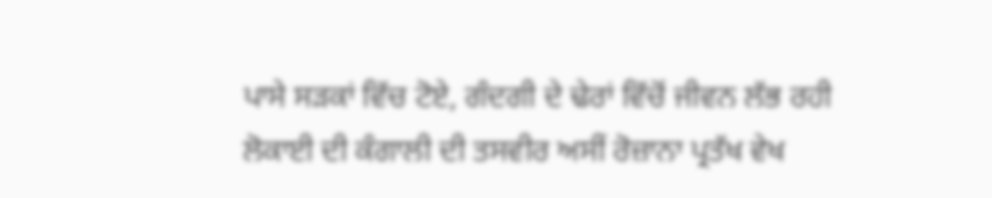ਪਾਸੇ ਸੜਕਾਂ ਵਿੱਚ ਟੋਏ, ਗੰਦਗੀ ਦੇ ਢੇਰਾਂ ਵਿੱਚੋਂ ਜੀਵਨ ਲੱਭ ਰਹੀ ਲੋਕਾਈ ਦੀ ਕੰਗਾਲੀ ਦੀ ਤਸਵੀਰ ਅਸੀਂ ਰੋਜ਼ਾਨਾ ਪ੍ਰਤੱਖ ਵੇਖ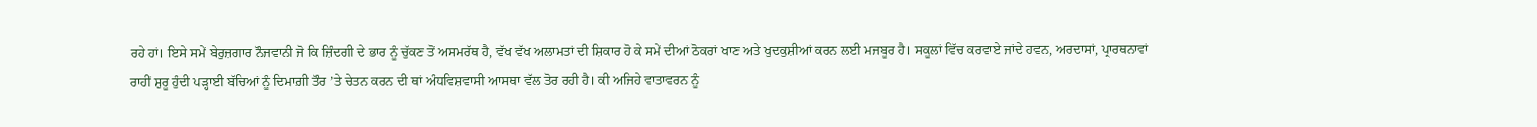ਰਹੇ ਹਾਂ। ਇਸੇ ਸਮੇਂ ਬੇਰੁਜ਼ਗਾਰ ਨੌਜਵਾਨੀ ਜੋ ਕਿ ਜ਼ਿੰਦਗੀ ਦੇ ਭਾਰ ਨੂੰ ਚੁੱਕਣ ਤੋਂ ਅਸਮਰੱਥ ਹੈ, ਵੱਖ ਵੱਖ ਅਲਾਮਤਾਂ ਦੀ ਸ਼ਿਕਾਰ ਹੋ ਕੇ ਸਮੇਂ ਦੀਆਂ ਠੋਕਰਾਂ ਖਾਣ ਅਤੇ ਖੁਦਕੁਸ਼ੀਆਂ ਕਰਨ ਲਈ ਮਜਬੂਰ ਹੈ। ਸਕੂਲਾਂ ਵਿੱਚ ਕਰਵਾਏ ਜਾਂਦੇ ਹਵਨ, ਅਰਦਾਸਾਂ, ਪ੍ਰਾਰਥਨਾਵਾਂ ਰਾਹੀਂ ਸ਼ੁਰੂ ਹੁੰਦੀ ਪੜ੍ਹਾਈ ਬੱਚਿਆਂ ਨੂੰ ਦਿਮਾਗ਼ੀ ਤੌਰ ’ਤੇ ਚੇਤਨ ਕਰਨ ਦੀ ਥਾਂ ਅੰਧਵਿਸ਼ਵਾਸੀ ਆਸਥਾ ਵੱਲ ਤੋਰ ਰਹੀ ਹੈ। ਕੀ ਅਜਿਹੇ ਵਾਤਾਵਰਨ ਨੂੰ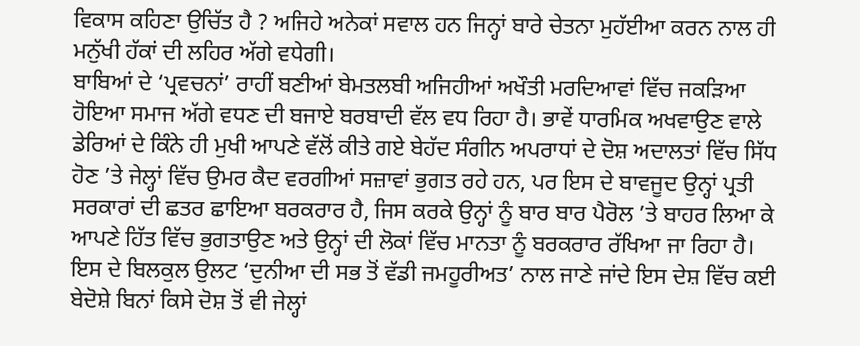ਵਿਕਾਸ ਕਹਿਣਾ ਉਚਿੱਤ ਹੈ ? ਅਜਿਹੇ ਅਨੇਕਾਂ ਸਵਾਲ ਹਨ ਜਿਨ੍ਹਾਂ ਬਾਰੇ ਚੇਤਨਾ ਮੁਹੱਈਆ ਕਰਨ ਨਾਲ ਹੀ ਮਨੁੱਖੀ ਹੱਕਾਂ ਦੀ ਲਹਿਰ ਅੱਗੇ ਵਧੇਗੀ।
ਬਾਬਿਆਂ ਦੇ ‘ਪ੍ਰਵਚਨਾਂ’ ਰਾਹੀਂ ਬਣੀਆਂ ਬੇਮਤਲਬੀ ਅਜਿਹੀਆਂ ਅਖੌਤੀ ਮਰਦਿਆਵਾਂ ਵਿੱਚ ਜਕੜਿਆ ਹੋਇਆ ਸਮਾਜ ਅੱਗੇ ਵਧਣ ਦੀ ਬਜਾਏ ਬਰਬਾਦੀ ਵੱਲ ਵਧ ਰਿਹਾ ਹੈ। ਭਾਵੇਂ ਧਾਰਮਿਕ ਅਖਵਾਉਣ ਵਾਲੇ ਡੇਰਿਆਂ ਦੇ ਕਿੰਨੇ ਹੀ ਮੁਖੀ ਆਪਣੇ ਵੱਲੋਂ ਕੀਤੇ ਗਏ ਬੇਹੱਦ ਸੰਗੀਨ ਅਪਰਾਧਾਂ ਦੇ ਦੋਸ਼ ਅਦਾਲਤਾਂ ਵਿੱਚ ਸਿੱਧ ਹੋਣ ’ਤੇ ਜੇਲ੍ਹਾਂ ਵਿੱਚ ਉਮਰ ਕੈਦ ਵਰਗੀਆਂ ਸਜ਼ਾਵਾਂ ਭੁਗਤ ਰਹੇ ਹਨ, ਪਰ ਇਸ ਦੇ ਬਾਵਜੂਦ ਉਨ੍ਹਾਂ ਪ੍ਰਤੀ ਸਰਕਾਰਾਂ ਦੀ ਛਤਰ ਛਾਇਆ ਬਰਕਰਾਰ ਹੈ, ਜਿਸ ਕਰਕੇ ਉਨ੍ਹਾਂ ਨੂੰ ਬਾਰ ਬਾਰ ਪੈਰੋਲ ’ਤੇ ਬਾਹਰ ਲਿਆ ਕੇ ਆਪਣੇ ਹਿੱਤ ਵਿੱਚ ਭੁਗਤਾਉਣ ਅਤੇ ਉਨ੍ਹਾਂ ਦੀ ਲੋਕਾਂ ਵਿੱਚ ਮਾਨਤਾ ਨੂੰ ਬਰਕਰਾਰ ਰੱਖਿਆ ਜਾ ਰਿਹਾ ਹੈ।
ਇਸ ਦੇ ਬਿਲਕੁਲ ਉਲਟ ‘ਦੁਨੀਆ ਦੀ ਸਭ ਤੋਂ ਵੱਡੀ ਜਮਹੂਰੀਅਤ’ ਨਾਲ ਜਾਣੇ ਜਾਂਦੇ ਇਸ ਦੇਸ਼ ਵਿੱਚ ਕਈ ਬੇਦੋਸ਼ੇ ਬਿਨਾਂ ਕਿਸੇ ਦੋਸ਼ ਤੋਂ ਵੀ ਜੇਲ੍ਹਾਂ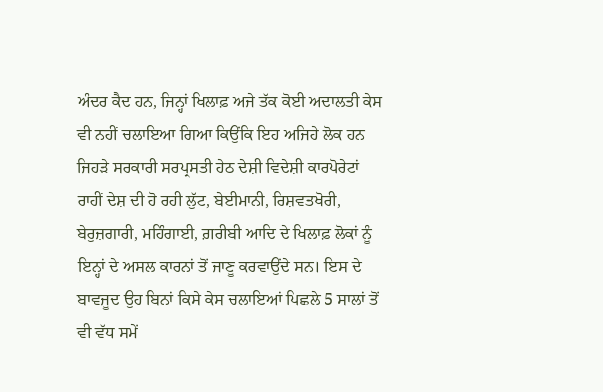ਅੰਦਰ ਕੈਦ ਹਨ, ਜਿਨ੍ਹਾਂ ਖਿਲਾਫ਼ ਅਜੇ ਤੱਕ ਕੋਈ ਅਦਾਲਤੀ ਕੇਸ ਵੀ ਨਹੀਂ ਚਲਾਇਆ ਗਿਆ ਕਿਉਂਕਿ ਇਹ ਅਜਿਹੇ ਲੋਕ ਹਨ ਜਿਹੜੇ ਸਰਕਾਰੀ ਸਰਪ੍ਰਸਤੀ ਹੇਠ ਦੇਸ਼ੀ ਵਿਦੇਸ਼ੀ ਕਾਰਪੋਰੇਟਾਂ ਰਾਹੀਂ ਦੇਸ਼ ਦੀ ਹੋ ਰਹੀ ਲੁੱਟ, ਬੇਈਮਾਨੀ, ਰਿਸ਼ਵਤਖੋਰੀ, ਬੇਰੁਜ਼ਗਾਰੀ, ਮਹਿੰਗਾਈ, ਗ਼ਰੀਬੀ ਆਦਿ ਦੇ ਖਿਲਾਫ਼ ਲੋਕਾਂ ਨੂੰ ਇਨ੍ਹਾਂ ਦੇ ਅਸਲ ਕਾਰਨਾਂ ਤੋਂ ਜਾਣੂ ਕਰਵਾਉਂਦੇ ਸਨ। ਇਸ ਦੇ ਬਾਵਜੂਦ ਉਹ ਬਿਨਾਂ ਕਿਸੇ ਕੇਸ ਚਲਾਇਆਂ ਪਿਛਲੇ 5 ਸਾਲਾਂ ਤੋਂ ਵੀ ਵੱਧ ਸਮੇਂ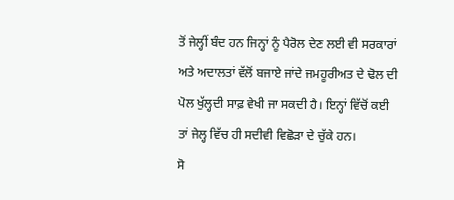ਤੋਂ ਜੇਲ੍ਹੀਂ ਬੰਦ ਹਨ ਜਿਨ੍ਹਾਂ ਨੂੰ ਪੈਰੋਲ ਦੇਣ ਲਈ ਵੀ ਸਰਕਾਰਾਂ ਅਤੇ ਅਦਾਲਤਾਂ ਵੱਲੋਂ ਬਜਾਏ ਜਾਂਦੇ ਜਮਹੂਰੀਅਤ ਦੇ ਢੋਲ ਦੀ ਪੋਲ ਖੁੱਲ੍ਹਦੀ ਸਾਫ਼ ਵੇਖੀ ਜਾ ਸਕਦੀ ਹੈ। ਇਨ੍ਹਾਂ ਵਿੱਚੋਂ ਕਈ ਤਾਂ ਜੇਲ੍ਹ ਵਿੱਚ ਹੀ ਸਦੀਵੀ ਵਿਛੋੜਾ ਦੇ ਚੁੱਕੇ ਹਨ।
ਸੋ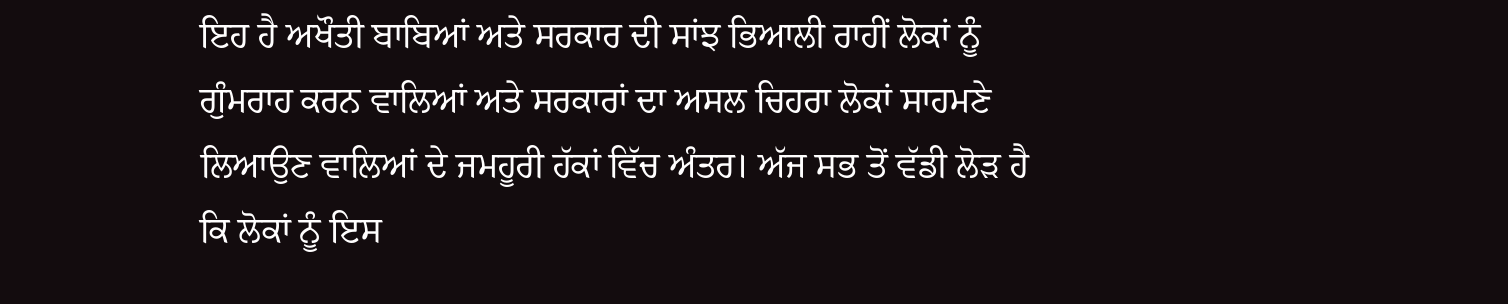ਇਹ ਹੈ ਅਖੌਤੀ ਬਾਬਿਆਂ ਅਤੇ ਸਰਕਾਰ ਦੀ ਸਾਂਝ ਭਿਆਲੀ ਰਾਹੀਂ ਲੋਕਾਂ ਨੂੰ ਗੁੰਮਰਾਹ ਕਰਨ ਵਾਲਿਆਂ ਅਤੇ ਸਰਕਾਰਾਂ ਦਾ ਅਸਲ ਚਿਹਰਾ ਲੋਕਾਂ ਸਾਹਮਣੇ ਲਿਆਉਣ ਵਾਲਿਆਂ ਦੇ ਜਮਹੂਰੀ ਹੱਕਾਂ ਵਿੱਚ ਅੰਤਰ। ਅੱਜ ਸਭ ਤੋਂ ਵੱਡੀ ਲੋੜ ਹੈ ਕਿ ਲੋਕਾਂ ਨੂੰ ਇਸ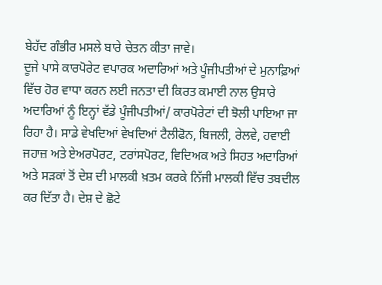ਬੇਹੱਦ ਗੰਭੀਰ ਮਸਲੇ ਬਾਰੇ ਚੇਤਨ ਕੀਤਾ ਜਾਵੇ।
ਦੂਜੇ ਪਾਸੇ ਕਾਰਪੋਰੇਟ ਵਪਾਰਕ ਅਦਾਰਿਆਂ ਅਤੇ ਪੂੰਜੀਪਤੀਆਂ ਦੇ ਮੁਨਾਫ਼ਿਆਂ ਵਿੱਚ ਹੋਰ ਵਾਧਾ ਕਰਨ ਲਈ ਜਨਤਾ ਦੀ ਕਿਰਤ ਕਮਾਈ ਨਾਲ ਉਸਾਰੇ ਅਦਾਰਿਆਂ ਨੂੰ ਇਨ੍ਹਾਂ ਵੱਡੇ ਪੂੰਜੀਪਤੀਆਂ/ ਕਾਰਪੋਰੇਟਾਂ ਦੀ ਝੋਲੀ ਪਾਇਆ ਜਾ ਰਿਹਾ ਹੈ। ਸਾਡੇ ਵੇਖਦਿਆਂ ਵੇਖਦਿਆਂ ਟੈਲੀਫੋਨ, ਬਿਜਲੀ, ਰੇਲਵੇ, ਹਵਾਈ ਜਹਾਜ਼ ਅਤੇ ਏਅਰਪੋਰਟ, ਟਰਾਂਸਪੋਰਟ, ਵਿਦਿਅਕ ਅਤੇ ਸਿਹਤ ਅਦਾਰਿਆਂ ਅਤੇ ਸੜਕਾਂ ਤੋਂ ਦੇਸ਼ ਦੀ ਮਾਲਕੀ ਖ਼ਤਮ ਕਰਕੇ ਨਿੱਜੀ ਮਾਲਕੀ ਵਿੱਚ ਤਬਦੀਲ ਕਰ ਦਿੱਤਾ ਹੈ। ਦੇਸ਼ ਦੇ ਛੋਟੇ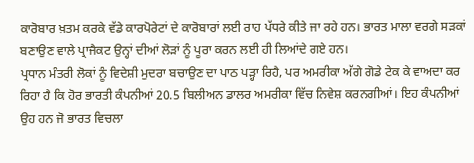ਕਾਰੋਬਾਰ ਖ਼ਤਮ ਕਰਕੇ ਵੱਡੇ ਕਾਰਪੋਰੇਟਾਂ ਦੇ ਕਾਰੋਬਾਰਾਂ ਲਈ ਰਾਹ ਪੱਧਰੇ ਕੀਤੇ ਜਾ ਰਹੇ ਹਨ। ਭਾਰਤ ਮਾਲਾ ਵਰਗੇ ਸੜਕਾਂ ਬਣਾਉਣ ਵਾਲੇ ਪ੍ਰਾਜੈਕਟ ਉਨ੍ਹਾਂ ਦੀਆਂ ਲੋੜਾਂ ਨੂੰ ਪੂਰਾ ਕਰਨ ਲਈ ਹੀ ਲਿਆਂਦੇ ਗਏ ਹਨ।
ਪ੍ਰਧਾਨ ਮੰਤਰੀ ਲੋਕਾਂ ਨੂੰ ਵਿਦੇਸ਼ੀ ਮੁਦਰਾ ਬਚਾਉਣ ਦਾ ਪਾਠ ਪੜ੍ਹਾ ਰਿਹੈ, ਪਰ ਅਮਰੀਕਾ ਅੱਗੇ ਗੋਡੇ ਟੇਕ ਕੇ ਵਾਅਦਾ ਕਰ ਰਿਹਾ ਹੈ ਕਿ ਹੋਰ ਭਾਰਤੀ ਕੰਪਨੀਆਂ 20.5 ਬਿਲੀਅਨ ਡਾਲਰ ਅਮਰੀਕਾ ਵਿੱਚ ਨਿਵੇਸ਼ ਕਰਨਗੀਆਂ। ਇਹ ਕੰਪਨੀਆਂ ਉਹ ਹਨ ਜੋ ਭਾਰਤ ਵਿਚਲਾ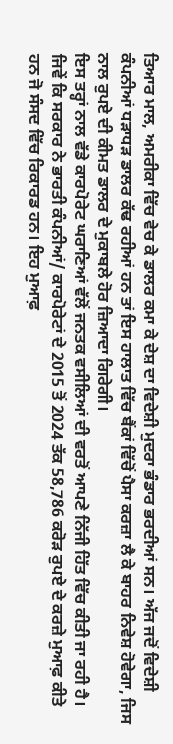ਤਿਆਰ ਮਾਲ, ਅਮਰੀਕਾ ਵਿੱਚ ਵੇਚ ਕੇ ਡਾਲਰ ਕਮਾ ਕੇ ਦੇਸ਼ ਦਾ ਵਿਦੇਸ਼ੀ ਮੁਦਰਾ ਭੰਡਾਰ ਭਰਦੀਆਂ ਸਨ। ਅੱਜ ਜਦੋਂ ਵਿਦੇਸ਼ੀ ਕੰਪਨੀਆਂ ਧੜਾਧੜ ਡਾਲਰ ਕੱਢ ਰਹੀਆਂ ਹਨ ਤਾਂ ਇਸ ਹਾਲਾਤ ਵਿੱਚ ਬੈਂਕਾਂ ਵਿੱਚੋਂ ਪੈਸਾ ਕਰਜ਼ਾ ਲੈ ਕੇ ਬਾਹਰ ਨਿਵੇਸ਼ ਹੋਵੇਗਾ, ਜਿਸ ਨਾਲ ਰੁਪਏ ਦੀ ਕੀਮਤ ਡਾਲਰ ਦੇ ਮੁਕਾਬਲੇ ਹੋਰ ਜ਼ਿਆਦਾ ਗਿਰੇਗੀ।
ਇਸ ਤਰ੍ਹਾਂ ਨਾਲ ਵੱਡੇ ਕਾਰਪੋਰੇਟ ਘਰਾਣਿਆਂ ਵੱਲੋਂ ਜਨਤਕ ਵਸੀਲਿਆਂ ਦੀ ਵਰਤੋਂ ਆਪਣੇ ਨਿੱਜੀ ਹਿੱਤ ਵਿੱਚ ਕੀਤੀ ਜਾ ਰਹੀ ਹੈ। ਜਿਵੇਂ ਕਿ ਸਰਕਾਰ ਨੇ ਭਾਰਤੀ ਕੰਪਨੀਆਂ/ ਕਾਰਪੋਰੇਟਾਂ ਦੇ 2015 ਤੋਂ 2024 ਤੱਕ 58,786 ਕਰੋੜ ਰੁਪਏ ਦੇ ਕਰਜ਼ੇ ਮੁਆਫ਼ ਕੀਤੇ ਹਨ ਜੋ ਸੰਸਦ ਵਿੱਚ ਰਿਕਾਰਡ ਹਨ। ਇਹ ਮੁਆਫ਼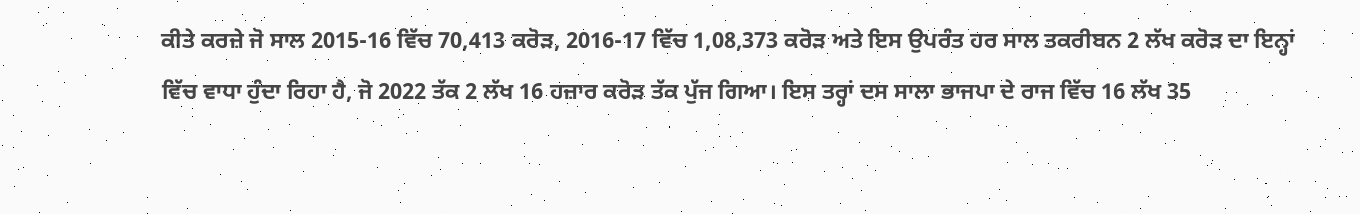ਕੀਤੇ ਕਰਜ਼ੇ ਜੋ ਸਾਲ 2015-16 ਵਿੱਚ 70,413 ਕਰੋੜ, 2016-17 ਵਿੱਚ 1,08,373 ਕਰੋੜ ਅਤੇ ਇਸ ਉਪਰੰਤ ਹਰ ਸਾਲ ਤਕਰੀਬਨ 2 ਲੱਖ ਕਰੋੜ ਦਾ ਇਨ੍ਹਾਂ ਵਿੱਚ ਵਾਧਾ ਹੁੰਦਾ ਰਿਹਾ ਹੈ, ਜੋ 2022 ਤੱਕ 2 ਲੱਖ 16 ਹਜ਼ਾਰ ਕਰੋੜ ਤੱਕ ਪੁੱਜ ਗਿਆ। ਇਸ ਤਰ੍ਹਾਂ ਦਸ ਸਾਲਾ ਭਾਜਪਾ ਦੇ ਰਾਜ ਵਿੱਚ 16 ਲੱਖ 35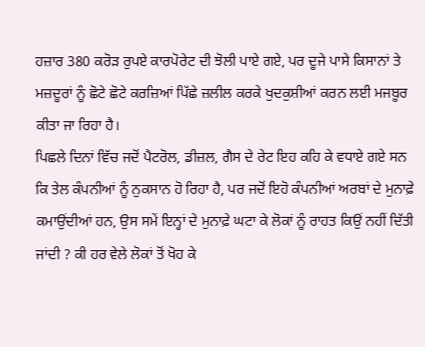ਹਜ਼ਾਰ 380 ਕਰੋੜ ਰੁਪਏ ਕਾਰਪੋਰੇਟ ਦੀ ਝੋਲੀ ਪਾਏ ਗਏ, ਪਰ ਦੂਜੇ ਪਾਸੇ ਕਿਸਾਨਾਂ ਤੇ ਮਜ਼ਦੂਰਾਂ ਨੂੰ ਛੋਟੇ ਛੋਟੇ ਕਰਜ਼ਿਆਂ ਪਿੱਛੇ ਜ਼ਲੀਲ ਕਰਕੇ ਖੁਦਕੁਸ਼ੀਆਂ ਕਰਨ ਲਈ ਮਜਬੂਰ ਕੀਤਾ ਜਾ ਰਿਹਾ ਹੈ।
ਪਿਛਲੇ ਦਿਨਾਂ ਵਿੱਚ ਜਦੋਂ ਪੈਟਰੋਲ, ਡੀਜ਼ਲ, ਗੈਸ ਦੇ ਰੇਟ ਇਹ ਕਹਿ ਕੇ ਵਧਾਏ ਗਏ ਸਨ ਕਿ ਤੇਲ ਕੰਪਨੀਆਂ ਨੂੰ ਨੁਕਸਾਨ ਹੋ ਰਿਹਾ ਹੈ, ਪਰ ਜਦੋਂ ਇਹੋ ਕੰਪਨੀਆਂ ਅਰਬਾਂ ਦੇ ਮੁਨਾਫ਼ੇ ਕਮਾਉਂਦੀਆਂ ਹਨ, ਉਸ ਸਮੇਂ ਇਨ੍ਹਾਂ ਦੇ ਮੁਨਾਫ਼ੇ ਘਟਾ ਕੇ ਲੋਕਾਂ ਨੂੰ ਰਾਹਤ ਕਿਉਂ ਨਹੀਂ ਦਿੱਤੀ ਜਾਂਦੀ ? ਕੀ ਹਰ ਵੇਲੇ ਲੋਕਾਂ ਤੋਂ ਖੋਹ ਕੇ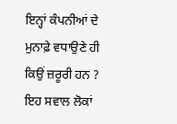ਇਨ੍ਹਾਂ ਕੰਪਨੀਆਂ ਦੇ ਮੁਨਾਫ਼ੇ ਵਧਾਉਣੇ ਹੀ ਕਿਉਂ ਜ਼ਰੂਰੀ ਹਨ ? ਇਹ ਸਵਾਲ ਲੋਕਾਂ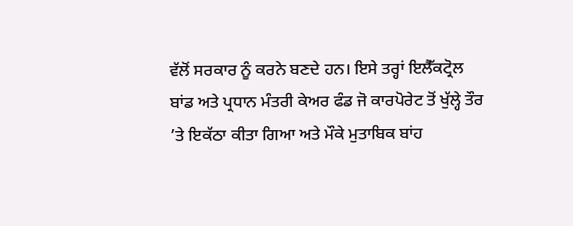ਵੱਲੋਂ ਸਰਕਾਰ ਨੂੰ ਕਰਨੇ ਬਣਦੇ ਹਨ। ਇਸੇ ਤਰ੍ਹਾਂ ਇਲੈੱਕਟ੍ਰੋਲ ਬਾਂਡ ਅਤੇ ਪ੍ਰਧਾਨ ਮੰਤਰੀ ਕੇਅਰ ਫੰਡ ਜੋ ਕਾਰਪੋਰੇਟ ਤੋਂ ਖੁੱਲ੍ਹੇ ਤੌਰ ’ਤੇ ਇਕੱਠਾ ਕੀਤਾ ਗਿਆ ਅਤੇ ਮੌਕੇ ਮੁਤਾਬਿਕ ਬਾਂਹ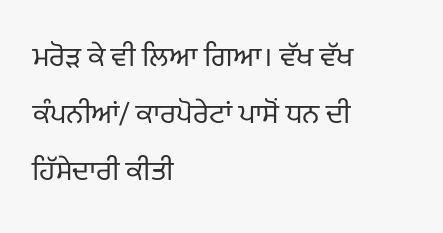ਮਰੋੜ ਕੇ ਵੀ ਲਿਆ ਗਿਆ। ਵੱਖ ਵੱਖ ਕੰਪਨੀਆਂ/ ਕਾਰਪੋਰੇਟਾਂ ਪਾਸੋਂ ਧਨ ਦੀ ਹਿੱਸੇਦਾਰੀ ਕੀਤੀ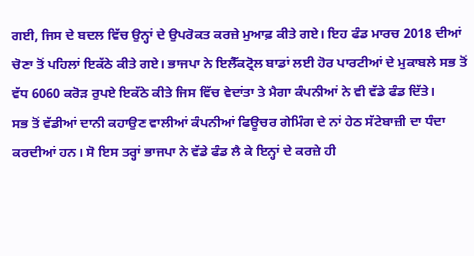ਗਈ, ਜਿਸ ਦੇ ਬਦਲ ਵਿੱਚ ਉਨ੍ਹਾਂ ਦੇ ਉਪਰੋਕਤ ਕਰਜ਼ੇ ਮੁਆਫ਼ ਕੀਤੇ ਗਏ। ਇਹ ਫੰਡ ਮਾਰਚ 2018 ਦੀਆਂ ਚੋਣਾ ਤੋਂ ਪਹਿਲਾਂ ਇਕੱਠੇ ਕੀਤੇ ਗਏ। ਭਾਜਪਾ ਨੇ ਇਲੈੱਕਟ੍ਰੋਲ ਬਾਡਾਂ ਲਈ ਹੋਰ ਪਾਰਟੀਆਂ ਦੇ ਮੁਕਾਬਲੇ ਸਭ ਤੋਂ ਵੱਧ 6060 ਕਰੋੜ ਰੁਪਏ ਇਕੱਠੇ ਕੀਤੇ ਜਿਸ ਵਿੱਚ ਵੇਦਾਂਤਾ ਤੇ ਮੈਗਾ ਕੰਪਨੀਆਂ ਨੇ ਵੀ ਵੱਡੇ ਫੰਡ ਦਿੱਤੇ।
ਸਭ ਤੋਂ ਵੱਡੀਆਂ ਦਾਨੀ ਕਹਾਉਣ ਵਾਲੀਆਂ ਕੰਪਨੀਆਂ ਫਿਊਚਰ ਗੇਮਿੰਗ ਦੇ ਨਾਂ ਹੇਠ ਸੱਟੇਬਾਜ਼ੀ ਦਾ ਧੰਦਾ ਕਰਦੀਆਂ ਹਨ। ਸੋ ਇਸ ਤਰ੍ਹਾਂ ਭਾਜਪਾ ਨੇ ਵੱਡੇ ਫੰਡ ਲੈ ਕੇ ਇਨ੍ਹਾਂ ਦੇ ਕਰਜ਼ੇ ਹੀ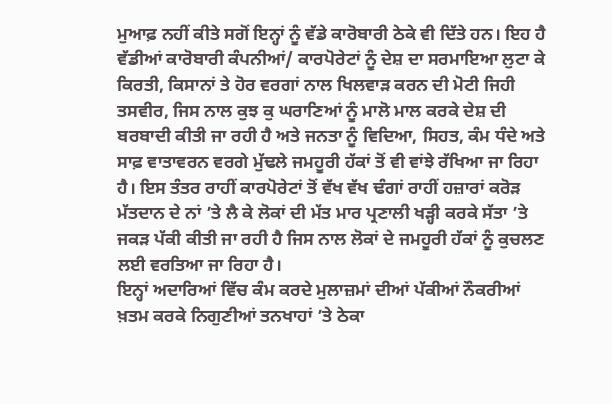ਮੁਆਫ਼ ਨਹੀਂ ਕੀਤੇ ਸਗੋਂ ਇਨ੍ਹਾਂ ਨੂੰ ਵੱਡੇ ਕਾਰੋਬਾਰੀ ਠੇਕੇ ਵੀ ਦਿੱਤੇ ਹਨ। ਇਹ ਹੈ ਵੱਡੀਆਂ ਕਾਰੋਬਾਰੀ ਕੰਪਨੀਆਂ/ ਕਾਰਪੋਰੇਟਾਂ ਨੂੰ ਦੇਸ਼ ਦਾ ਸਰਮਾਇਆ ਲੁਟਾ ਕੇ ਕਿਰਤੀ, ਕਿਸਾਨਾਂ ਤੇ ਹੋਰ ਵਰਗਾਂ ਨਾਲ ਖਿਲਵਾੜ ਕਰਨ ਦੀ ਮੋਟੀ ਜਿਹੀ ਤਸਵੀਰ, ਜਿਸ ਨਾਲ ਕੁਝ ਕੁ ਘਰਾਣਿਆਂ ਨੂੰ ਮਾਲੋ ਮਾਲ ਕਰਕੇ ਦੇਸ਼ ਦੀ ਬਰਬਾਦੀ ਕੀਤੀ ਜਾ ਰਹੀ ਹੈ ਅਤੇ ਜਨਤਾ ਨੂੰ ਵਿਦਿਆ, ਸਿਹਤ, ਕੰਮ ਧੰਦੇ ਅਤੇ ਸਾਫ਼ ਵਾਤਾਵਰਨ ਵਰਗੇ ਮੁੱਢਲੇ ਜਮਹੂਰੀ ਹੱਕਾਂ ਤੋਂ ਵੀ ਵਾਂਝੇ ਰੱਖਿਆ ਜਾ ਰਿਹਾ ਹੈ। ਇਸ ਤੰਤਰ ਰਾਹੀਂ ਕਾਰਪੋਰੇਟਾਂ ਤੋਂ ਵੱਖ ਵੱਖ ਢੰਗਾਂ ਰਾਹੀਂ ਹਜ਼ਾਰਾਂ ਕਰੋੜ ਮੱਤਦਾਨ ਦੇ ਨਾਂ ’ਤੇ ਲੈ ਕੇ ਲੋਕਾਂ ਦੀ ਮੱਤ ਮਾਰ ਪ੍ਰਣਾਲੀ ਖੜ੍ਹੀ ਕਰਕੇ ਸੱਤਾ ’ਤੇ ਜਕੜ ਪੱਕੀ ਕੀਤੀ ਜਾ ਰਹੀ ਹੈ ਜਿਸ ਨਾਲ ਲੋਕਾਂ ਦੇ ਜਮਹੂਰੀ ਹੱਕਾਂ ਨੂੰ ਕੁਚਲਣ ਲਈ ਵਰਤਿਆ ਜਾ ਰਿਹਾ ਹੈ।
ਇਨ੍ਹਾਂ ਅਦਾਰਿਆਂ ਵਿੱਚ ਕੰਮ ਕਰਦੇ ਮੁਲਾਜ਼ਮਾਂ ਦੀਆਂ ਪੱਕੀਆਂ ਨੌਕਰੀਆਂ ਖ਼ਤਮ ਕਰਕੇ ਨਿਗੁਣੀਆਂ ਤਨਖਾਹਾਂ ’ਤੇ ਠੇਕਾ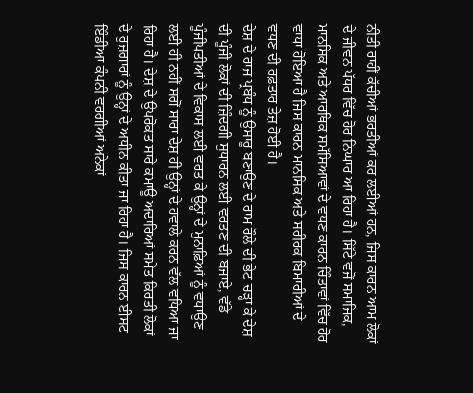ਨੀਤੀ ਰਾਹੀਂ ਕੱਚੀਆਂ ਭਰਤੀਆਂ ਕਰ ਲਈਆਂ ਹਨ, ਜਿਸ ਕਾਰਨ ਆਮ ਲੋਕਾਂ ਦੇ ਜੀਵਨ ਪੱਧਰ ਵਿੱਚ ਹੋਰ ਨਿਘਾਰ ਆ ਰਿਹਾ ਹੈ। ਸਿੱਟੇ ਵਜੋਂ ਸਮਾਜਿਕ, ਮਾਨਸਿਕ ਅਤੇ ਆਰਥਿਕ ਸਮੱਸਿਆਵਾਂ ਦੇ ਵਧਣ ਕਾਰਨ ਚਿੰਤਾਵਾਂ ਵਿੱਚ ਹੋਰ ਵਾਧਾ ਹੋਇਆ ਹੈ ਜਿਸ ਕਾਰਨ ਮਾਨਸਿਕ ਅਤੇ ਸਰੀਰਕ ਬਿਮਾਰੀਆਂ ਦੇ ਵਧਣ ਦੀ ਰਫ਼ਤਾਰ ਤੇਜ਼ ਹੋਈ ਹੈ।
ਦੇਸ਼ ਦੇ ਰਾਜ ਪ੍ਰਬੰਧ ਨੂੰ ਉਸਾਰੂ ਬਣਾਉਣ ਦੇ ਰਾਮ ਰੌਲੇ ਦੀ ਭੇਟ ਚੜ੍ਹਾ ਕੇ ਦੇਸ਼ ਦੀ ਪੂੰਜੀ ਲੋਕਾਂ ਦੀ ਜ਼ਿੰਦਗੀ ਸੁਧਾਰਨ ਲਈ ਵਰਤਣ ਦੀ ਬਜਾਏ, ਵੱਡੇ ਪੂੰਜੀਪਤੀਆਂ ਦੇ ਵਿਕਾਸ ਲਈ ਵਰਤ ਕੇ ਉਨ੍ਹਾਂ ਦੇ ਮੁਨਾਫ਼ਿਆਂ ਨੂੰ ਵਧਾਉਣ ਲਈ ਹੀ ਨਹੀਂ ਸਗੋਂ ਸਾਰਾ ਦੇਸ਼ ਹੀ ਉਨ੍ਹਾਂ ਦੇ ਹਵਾਲੇ ਕਰਨ ਵੱਲ ਵਧਿਆ ਜਾ ਰਿਹਾ ਹੈ। ਦੇਸ਼ ਦੇ ਉਪਰੋਕਤ ਸਾਰੇ ਕਮਾਊ ਅਦਾਰਿਆਂ ਸਮੇਤ ਕਿਰਤੀ ਲੋਕਾਂ ਦੇ ਰੁਜ਼ਗਾਰਾਂ ਨੂੰ ਉਨ੍ਹਾਂ ਦੇ ਅਧੀਨ ਕੀਤਾ ਜਾ ਰਿਹਾ ਹੈ। ਜਿਸ ਕਾਰਨ ਈਸਟ ਇੰਡੀਆ ਕੰਪਨੀ ਵਰਗੀਆਂ ਅਨੇਕਾਂ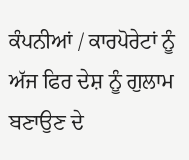ਕੰਪਨੀਆਂ / ਕਾਰਪੋਰੇਟਾਂ ਨੂੰ ਅੱਜ ਫਿਰ ਦੇਸ਼ ਨੂੰ ਗੁਲਾਮ ਬਣਾਉਣ ਦੇ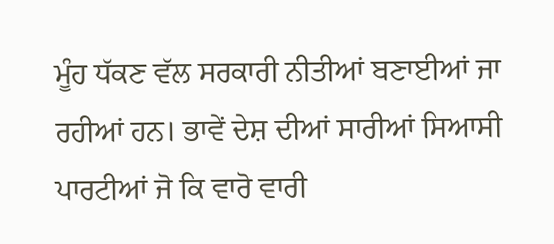ਮੂੰਹ ਧੱਕਣ ਵੱਲ ਸਰਕਾਰੀ ਨੀਤੀਆਂ ਬਣਾਈਆਂ ਜਾ ਰਹੀਆਂ ਹਨ। ਭਾਵੇਂ ਦੇਸ਼ ਦੀਆਂ ਸਾਰੀਆਂ ਸਿਆਸੀ ਪਾਰਟੀਆਂ ਜੋ ਕਿ ਵਾਰੋ ਵਾਰੀ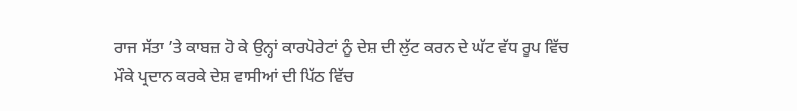ਰਾਜ ਸੱਤਾ ’ਤੇ ਕਾਬਜ਼ ਹੋ ਕੇ ਉਨ੍ਹਾਂ ਕਾਰਪੋਰੇਟਾਂ ਨੂੰ ਦੇਸ਼ ਦੀ ਲੁੱਟ ਕਰਨ ਦੇ ਘੱਟ ਵੱਧ ਰੂਪ ਵਿੱਚ ਮੌਕੇ ਪ੍ਰਦਾਨ ਕਰਕੇ ਦੇਸ਼ ਵਾਸੀਆਂ ਦੀ ਪਿੱਠ ਵਿੱਚ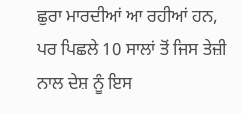ਛੁਰਾ ਮਾਰਦੀਆਂ ਆ ਰਹੀਆਂ ਹਨ, ਪਰ ਪਿਛਲੇ 10 ਸਾਲਾਂ ਤੋਂ ਜਿਸ ਤੇਜ਼ੀ ਨਾਲ ਦੇਸ਼ ਨੂੰ ਇਸ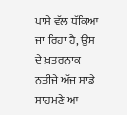ਪਾਸੇ ਵੱਲ ਧੱਕਿਆ ਜਾ ਰਿਹਾ ਹੈ, ਉਸ ਦੇ ਖ਼ਤਰਨਾਕ ਨਤੀਜੇ ਅੱਜ ਸਾਡੇ ਸਾਹਮਣੇ ਆ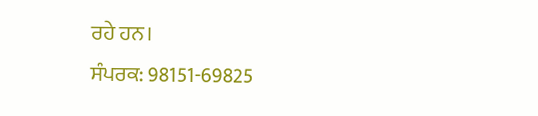ਰਹੇ ਹਨ।
ਸੰਪਰਕ: 98151-69825